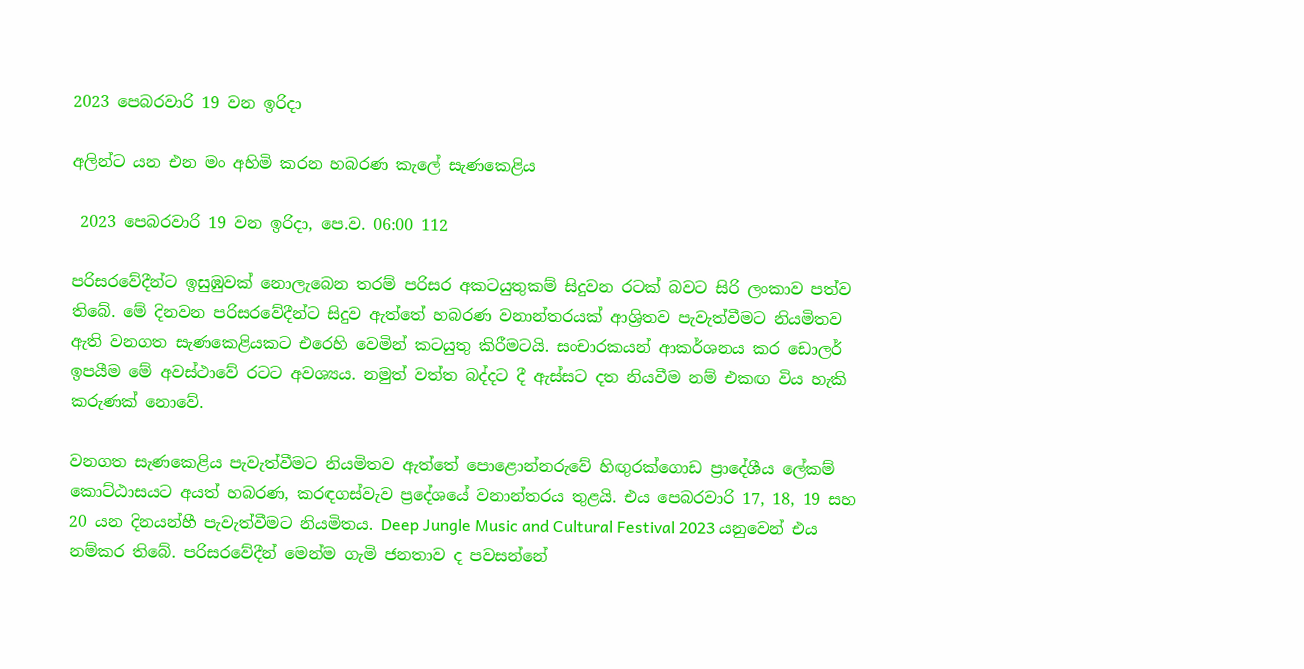2023 පෙබරවාරි 19 වන ඉරිදා

අලින්ට යන එන මං අහිමි කරන හබරණ කැලේ සැණකෙළිය

 2023 පෙබරවාරි 19 වන ඉරිදා, පෙ.ව. 06:00 112

පරිසරවේදීන්ට ඉසුඹුවක් නොලැබෙන තරම් පරිසර අකටයුතුකම් සිදුවන රටක් බවට සිරි ලංකාව පත්ව තිබේ. මේ දිනවන පරිසරවේදීන්ට සිදුව ඇත්තේ හබරණ වනාන්තරයක් ආශ්‍රිතව පැවැත්වීමට නියමිතව ඇති වනගත සැණකෙළියකට එරෙහි වෙමින් කටයුතු කිරීමටයි. සංචාරකයන් ආකර්ශනය කර ඩොලර් ඉපයීම මේ අවස්ථාවේ රටට අවශ්‍යය. නමුත් වත්ත බද්දට දී ඇස්සට දත නියවීම නම් එකඟ විය හැකි කරුණක් නොවේ.

වනගත සැණකෙළිය පැවැත්වීමට නියමිතව ඇත්තේ පොළොන්නරුවේ හිඟුරක්ගොඩ ප්‍රාදේශීය ලේකම් කොට්ඨාසයට අයත් හබරණ, කරඳගස්වැව ප්‍රදේශයේ වනාන්තරය තුළයි. එය පෙබරවාරි 17, 18, 19 සහ 20 යන දිනයන්හී පැවැත්වීමට නියමිතය. Deep Jungle Music and Cultural Festival 2023 යනුවෙන් එය නම්කර තිබේ. පරිසරවේදීන් මෙන්ම ගැමි ජනතාව ද පවසන්නේ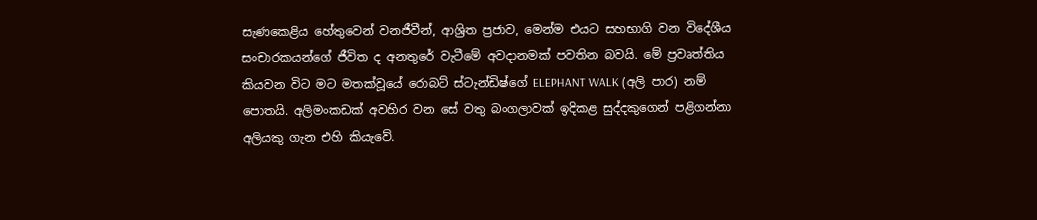සැණකෙළිය හේතුවෙන් වනජීවීන්, ආශ්‍රිත ප්‍රජාව, මෙන්ම එයට සහභාගි වන විදේශීය සංචාරකයන්ගේ ජීවිත ද අනතුරේ වැටීමේ අවදානමක් පවතින බවයි. මේ ප්‍රවෘත්තිය කියවන විට මට මතක්වූයේ රොබට් ස්ටැන්ඩිෂ්ගේ ELEPHANT WALK (අලි පාර) නම් පොතයි. අලිමංකඩක් අවහිර වන සේ වතු බංගලාවක් ඉදිකළ සුද්දකුගෙන් පළිගන්නා අලියකු ගැන එහි කියැවේ.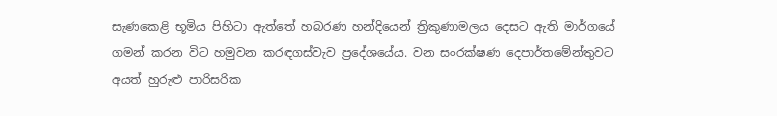සැණකෙළි භූමිය පිහිටා ඇත්තේ හබරණ හන්දියෙන් ත්‍රිකුණාමලය දෙසට ඇති මාර්ගයේ ගමන් කරන විට හමුවන කරඳගස්වැව ප්‍රදේශයේය. වන සංරක්ෂණ දෙපාර්තමේන්තුවට අයත් හුරුළු පාරිසරික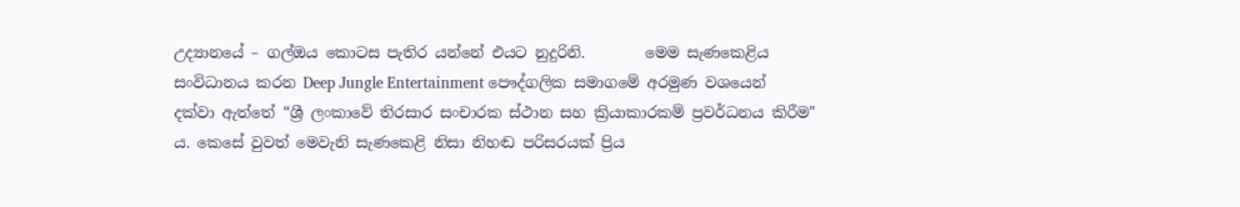උද්‍යානයේ – ගල්ඔය කොටස පැතිර යන්නේ එයට නුදුරිනි.        මෙම සැණකෙළිය සංවිධානය කරන Deep Jungle Entertainment පෞද්ගලික සමාගමේ අරමුණ වශයෙන් දක්වා ඇත්තේ “ශ්‍රී ලංකාවේ තිරසාර සංචාරක ස්ථාන සහ ක්‍රියාකාරකම් ප්‍රවර්ධනය කිරීම" ය. කෙසේ වුවත් මෙවැනි සැණකෙළි නිසා නිහඬ පරිසරයක් ප්‍රිය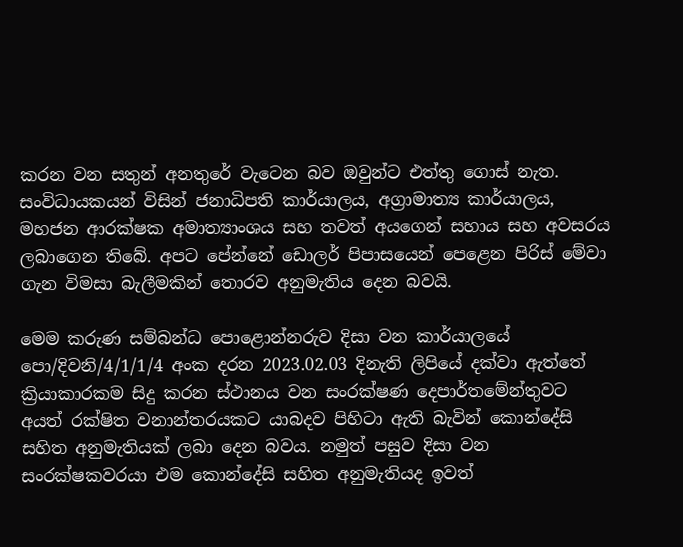කරන වන සතුන් අනතුරේ වැටෙන බව ඔවුන්ට එත්තු ගොස් නැත.  සංවිධායකයන් විසින් ජනාධිපති කාර්යාලය, අග්‍රාමාත්‍ය කාර්යාලය, මහජන ආරක්ෂක අමාත්‍යාංශය සහ තවත් අයගෙන් සහාය සහ අවසරය ලබාගෙන තිබේ. අපට පේන්නේ ඩොලර් පිපාසයෙන් පෙළෙන පිරිස් මේවා ගැන විමසා බැලීමකින් තොරව අනුමැතිය දෙන බවයි.

මෙම කරුණ සම්බන්ධ පොළොන්නරුව දිසා වන කාර්යාලයේ පො/දිවනි/4/1/1/4 අංක දරන 2023.02.03 දිනැති ලිපියේ දක්වා ඇත්තේ ක්‍රියාකාරකම සිදු කරන ස්ථානය වන සංරක්ෂණ දෙපාර්තමේන්තුවට අයත් රක්ෂිත වනාන්තරයකට යාබදව පිහිටා ඇති බැවින් කොන්දේසි සහිත අනුමැතියක් ලබා දෙන බවය. නමුත් පසුව දිසා වන සංරක්ෂකවරයා එම කොන්දේසි සහිත අනුමැතියද ඉවත්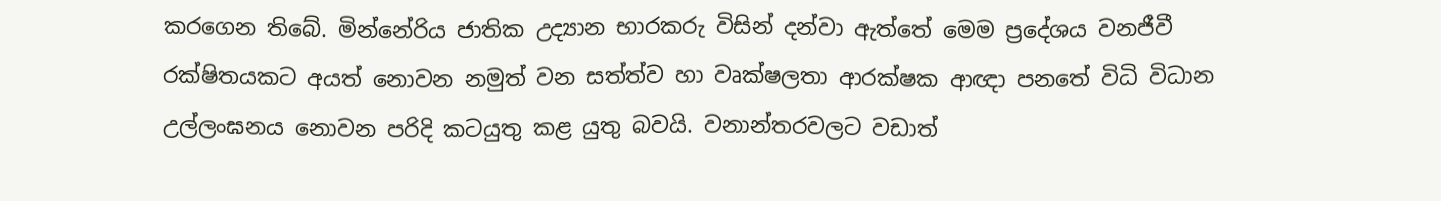කරගෙන තිබේ. මින්නේරිය ජාතික උද්‍යාන භාරකරු විසින් දන්වා ඇත්තේ මෙම ප්‍රදේශය වනජීවී රක්ෂිතයකට අයත් නොවන නමුත් වන සත්ත්ව හා වෘක්ෂලතා ආරක්ෂක ආඥා පනතේ විධි විධාන උල්ලංඝනය නොවන පරිදි කටයුතු කළ යුතු බවයි. වනාන්තරවලට වඩාත්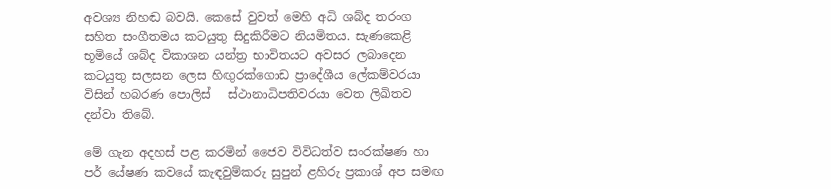අවශ්‍ය නිහඬ බවයි. කෙසේ වුවත් මෙහි අධි ශබ්ද තරංග සහිත සංගීතමය කටයුතු සිදුකිරීමට නියමිතය. සැණකෙළි භූමියේ ශබ්ද විකාශන යන්ත්‍ර භාවිතයට අවසර ලබාදෙන කටයුතු සලසන ලෙස හිඟුරක්ගොඩ ප්‍රාදේශීය ලේකම්වරයා විසින් හබරණ පොලිස්   ස්ථානාධිපතිවරයා වෙත ලිඛිතව දන්වා තිබේ.

මේ ගැන අදහස් පළ කරමින් ජෛව විවිධත්ව සංරක්ෂණ හා පර් යේෂණ කවයේ කැඳවුම්කරු සුපුන් ළහිරු ප්‍රකාශ් අප සමඟ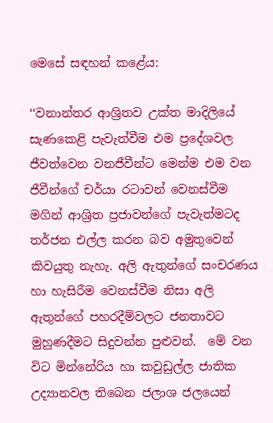මෙසේ සඳහන් කළේය:

‘‘වනාන්තර ආශ්‍රිතව උක්ත මාදිලියේ සැණකෙළි පැවැත්වීම එම ප්‍රදේශවල ජීවත්වෙන වනජීවීන්ට මෙන්ම එම වන ජීවීන්ගේ චර්යා රටාවන් වෙනස්වීම මගින් ආශ්‍රිත ප්‍රජාවන්ගේ පැවැත්මටද තර්ජන එල්ල කරන බව අමුතුවෙන් කිවයුතු නැහැ. අලි ඇතුන්ගේ සංචරණය හා හැසිරීම වෙනස්වීම නිසා අලි ඇතුන්ගේ පහරදීම්වලට ජනතාවට මුහුණදීමට සිදුවන්න පුළුවන්.  මේ වන විට මින්නේරිය හා කවුඩුල්ල ජාතික උද්‍යානවල තිබෙන ජලාශ ජලයෙන්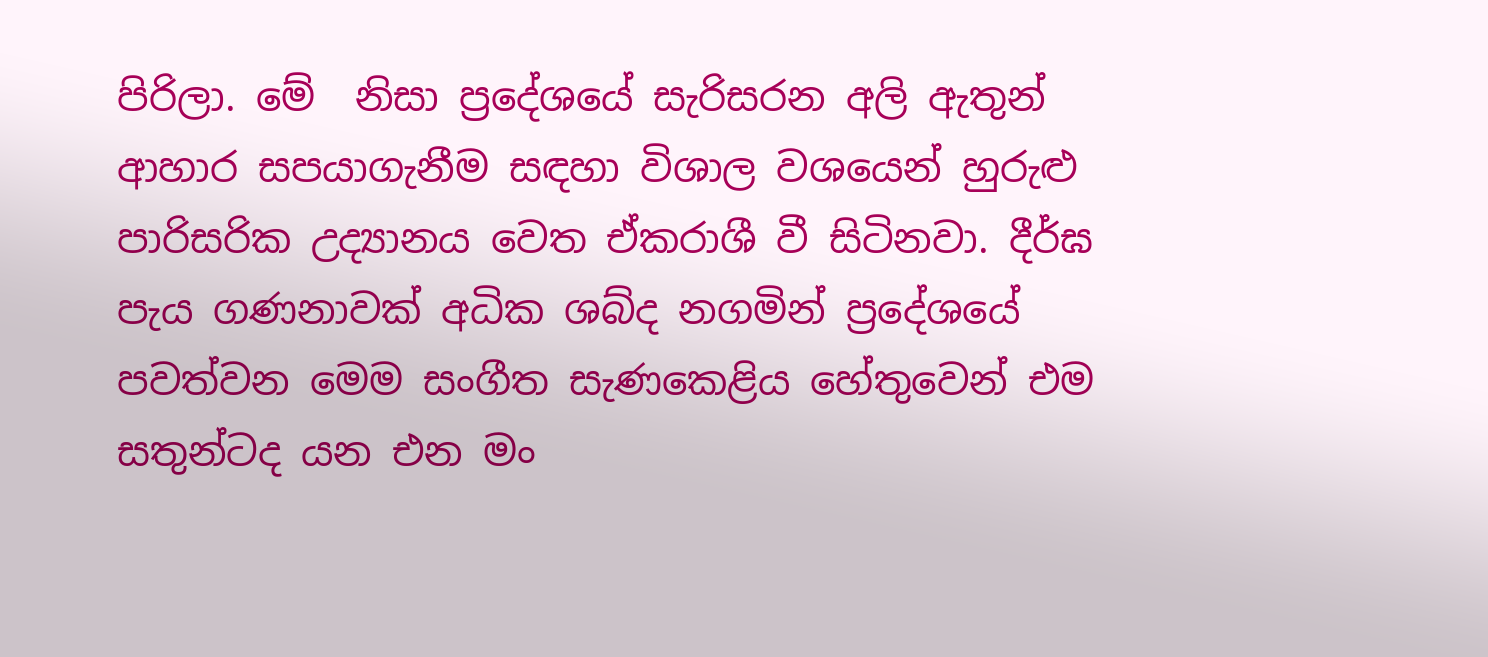පිරිලා. මේ  නිසා ප්‍රදේශයේ සැරිසරන අලි ඇතුන් ආහාර සපයාගැනීම සඳහා විශාල වශයෙන් හුරුළු පාරිසරික උද්‍යානය වෙත ඒකරාශී වී සිටිනවා. දීර්ඝ පැය ගණනාවක් අධික ශබ්ද නගමින් ප්‍රදේශයේ පවත්වන මෙම සංගීත සැණකෙළිය හේතුවෙන් එම සතුන්ටද යන එන මං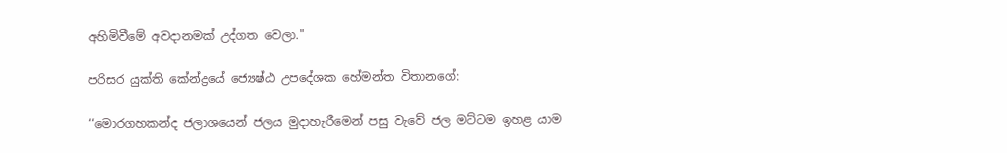අහිමිවීමේ අවදානමක් උද්ගත වෙලා."

පරිසර යුක්ති කේන්ද්‍රයේ ජ්‍යෙෂ්ඨ උපදේශක හේමන්ත විතානගේ:

‘‘මොරගහකන්ද ජලාශයෙන් ජලය මුදාහැරීමෙන් පසු වැවේ ජල මට්ටම ඉහළ යාම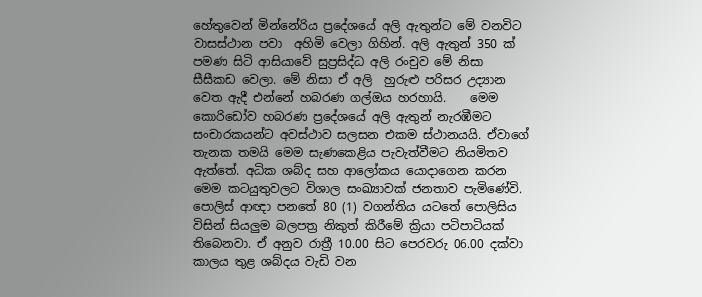හේතුවෙන් මින්නේරිය ප්‍රදේශයේ අලි ඇතුන්ට මේ වනවිට වාසස්ථාන පවා  අහිමි වෙලා ගිහින්. අලි ඇතුන් 350 ක් පමණ සිටි ආසියාවේ සුප්‍රසිද්ධ අලි රංචුව මේ නිසා සීසීකඩ වෙලා. මේ නිසා ඒ අලි  හුරුළු පරිසර උද්‍යාන වෙත ඇදී එන්නේ හබරණ ගල්ඔය හරහායි.    මෙම කොරිඩෝව හබරණ ප්‍රදේශයේ අලි ඇතුන් නැරඹීමට සංචාරකයන්ට අවස්ථාව සලසන එකම ස්ථානයයි. ඒවාගේ තැනක තමයි මෙම සැණකෙළිය පැවැත්වීමට නියමිතව ඇත්තේ. අධික ශබ්ද සහ ආලෝකය යොදාගෙන කරන මෙම කටයුතුවලට විශාල සංඛ්‍යාවක් ජනතාව පැමිණේවි. පොලිස් ආඥා පනතේ 80 (1) වගන්තිය යටතේ පොලිසිය විසින් සියලුම බලපත්‍ර නිකුත් කිරීමේ ක්‍රියා පටිපාටියක් තිබෙනවා. ඒ අනුව රාත්‍රී 10.00 සිට පෙරවරු 06.00 දක්වා කාලය තුළ ශබ්දය වැඩි වන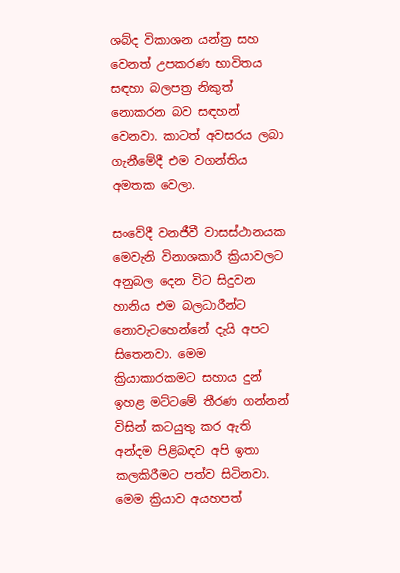ශබ්ද විකාශන යන්ත්‍ර සහ වෙනත් උපකරණ භාවිතය සඳහා බලපත්‍ර නිකුත් නොකරන බව සඳහන් වෙනවා. කාටත් අවසරය ලබා ගැනීමේදී එම වගන්තිය අමතක වෙලා.

සංවේදී වනජීවී වාසස්ථානයක මෙවැනි විනාශකාරී ක්‍රියාවලට අනුබල දෙන විට සිදුවන හානිය එම බලධාරීන්ට නොවැටහෙන්නේ දැයි අපට සිතෙනවා. මෙම ක්‍රියාකාරකමට සහාය දුන් ඉහළ මට්ටමේ තීරණ ගන්නන් විසින් කටයුතු කර ඇති අන්දම පිළිබඳව අපි ඉතා කලකිරීමට පත්ව සිටිනවා. මෙම ක්‍රියාව අයහපත්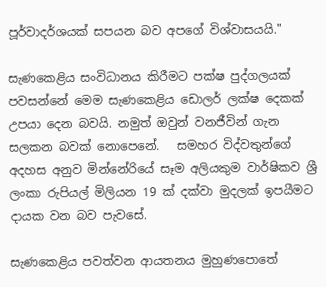පූර්වාදර්ශයක් සපයන බව අපගේ විශ්වාසයයි."

සැණකෙළිය සංවිධානය කිරීමට පක්ෂ පුද්ගලයක් පවසන්නේ මෙම සැණකෙළිය ඩොලර් ලක්ෂ දෙකක් උපයා දෙන බවයි. නමුත් ඔවුන් වනජීවින් ගැන සලකන බවක් නොපෙනේ.   සමහර විද්වතුන්ගේ අදහස අනුව මින්නේරියේ සෑම අලියකුම වාර්ෂිකව ශ්‍රී ලංකා රුපියල් මිලියන 19 ක් දක්වා මුදලක් ඉපයීමට දායක වන බව පැවසේ.

සැණකෙළිය පවත්වන ආයතනය මුහුණපොතේ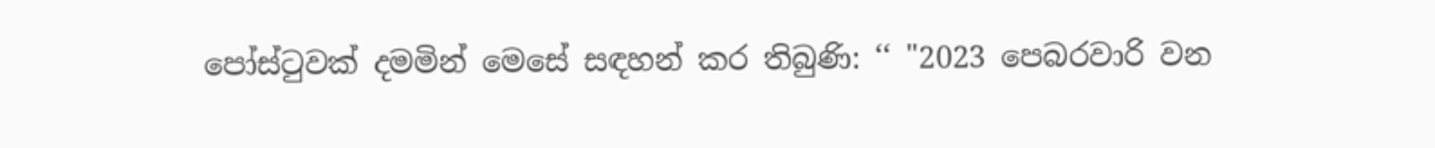පෝස්ටුවක් දමමින් මෙසේ සඳහන් කර තිබුණි: ‘‘ "2023 පෙබරවාරි වන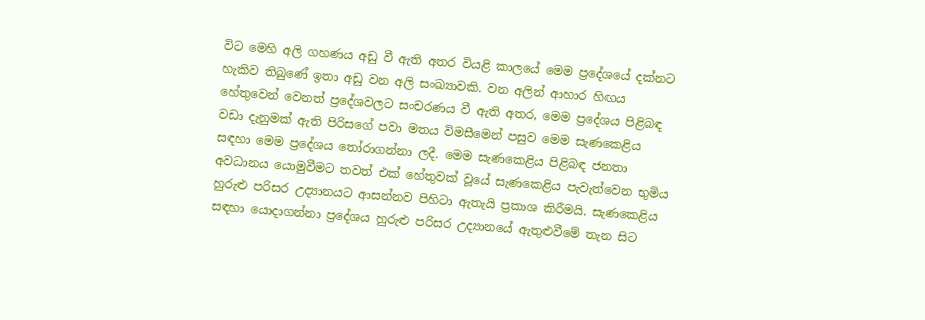විට මෙහි අලි ගහණය අඩු වී ඇති අතර වියළි කාලයේ මෙම ප්‍රදේශයේ දක්නට හැකිව තිබුණේ ඉතා අඩු වන අලි සංඛ්‍යාවකි. වන අලින් ආහාර හිඟය හේතුවෙන් වෙනත් ප්‍රදේශවලට සංචරණය වී ඇති අතර, මෙම ප්‍රදේශය පිළිබඳ වඩා දැනුමක් ඇති පිරිසගේ පවා මතය විමසීමෙන් පසුව මෙම සැණකෙළිය සඳහා මෙම ප්‍රදේශය තෝරාගන්නා ලදී. මෙම සැණකෙළිය පිළිබඳ ජනතා අවධානය යොමුවීමට තවත් එක් හේතුවක් වූයේ සැණකෙළිය පැවැත්වෙන භුමිය හුරුළු පරිසර උද්‍යානයට ආසන්නව පිහිටා ඇතැයි ප්‍රකාශ කිරීමයි. සැණකෙළිය සඳහා යොදාගන්නා ප්‍රදේශය හුරුළු පරිසර උද්‍යානයේ ඇතුළුවීමේ තැන සිට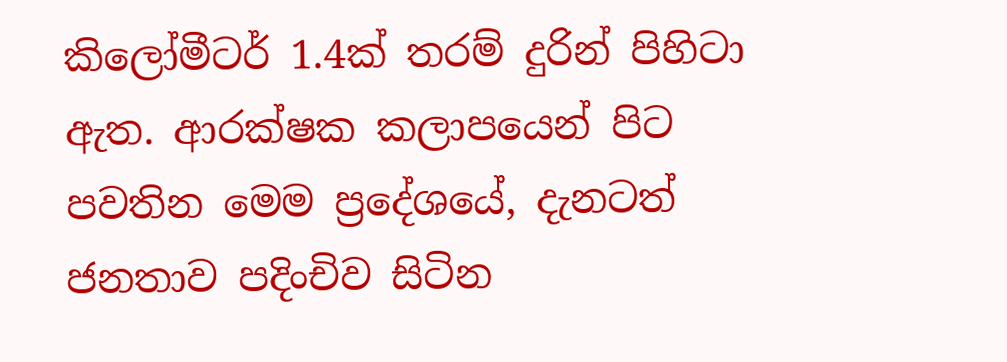කිලෝමීටර් 1.4ක් තරම් දුරින් පිහිටා ඇත. ආරක්ෂක කලාපයෙන් පිට පවතින මෙම ප්‍රදේශයේ, දැනටත් ජනතාව පදිංචිව සිටින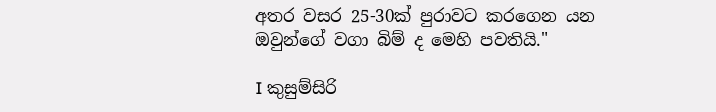අතර වසර 25-30ක් පුරාවට කරගෙන යන ඔවුන්ගේ වගා බිම් ද මෙහි පවතියි."

I කුසුම්සිරි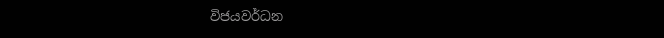විජයවර්ධන